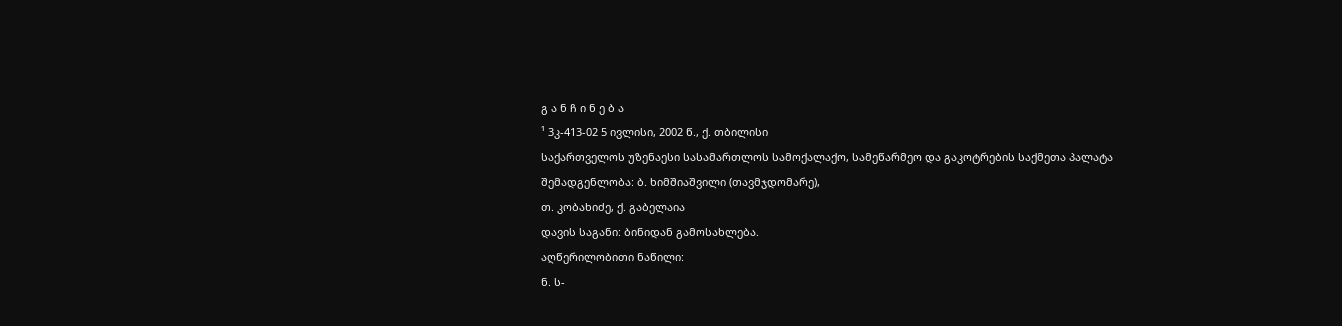გ ა ნ ჩ ი ნ ე ბ ა
¹ 3კ-413-02 5 ივლისი, 2002 წ., ქ. თბილისი
საქართველოს უზენაესი სასამართლოს სამოქალაქო, სამეწარმეო და გაკოტრების საქმეთა პალატა
შემადგენლობა: ბ. ხიმშიაშვილი (თავმჯდომარე),
თ. კობახიძე, ქ. გაბელაია
დავის საგანი: ბინიდან გამოსახლება.
აღწერილობითი ნაწილი:
ნ. ს-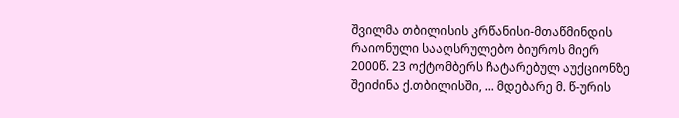შვილმა თბილისის კრწანისი-მთაწმინდის რაიონული სააღსრულებო ბიუროს მიერ 2000წ. 23 ოქტომბერს ჩატარებულ აუქციონზე შეიძინა ქ.თბილისში, ... მდებარე მ. წ-ურის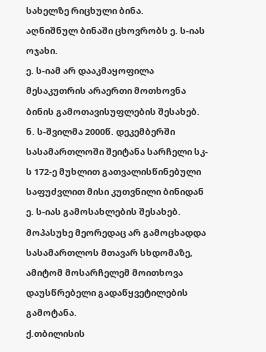სახელზე რიცხული ბინა.
აღნიშნულ ბინაში ცხოვრობს ე. ს-იას ოჯახი.
ე. ს-იამ არ დააკმაყოფილა მესაკუთრის არაერთი მოთხოვნა ბინის გამოთავისუფლების შესახებ.
ნ. ს-შვილმა 2000წ. დეკემბერში სასამართლოში შეიტანა სარჩელი სკ-ს 172-ე მუხლით გათვალისწინებული საფუძვლით მისი კუთვნილი ბინიდან ე. ს-იას გამოსახლების შესახებ.
მოპასუხე მეორედაც არ გამოცხადდა სასამართლოს მთავარ სხდომაზე, ამიტომ მოსარჩელემ მოითხოვა დაუსწრებელი გადაწყვეტილების გამოტანა.
ქ.თბილისის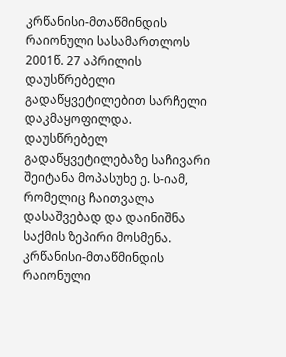კრწანისი-მთაწმინდის რაიონული სასამართლოს 2001წ. 27 აპრილის დაუსწრებელი გადაწყვეტილებით სარჩელი დაკმაყოფილდა.
დაუსწრებელ გადაწყვეტილებაზე საჩივარი შეიტანა მოპასუხე ე. ს-იამ, რომელიც ჩაითვალა დასაშვებად და დაინიშნა საქმის ზეპირი მოსმენა.
კრწანისი-მთაწმინდის რაიონული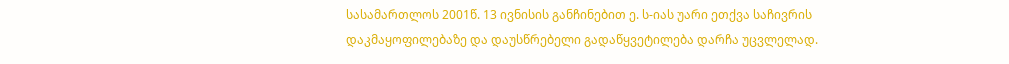სასამართლოს 2001წ. 13 ივნისის განჩინებით ე. ს-იას უარი ეთქვა საჩივრის დაკმაყოფილებაზე და დაუსწრებელი გადაწყვეტილება დარჩა უცვლელად.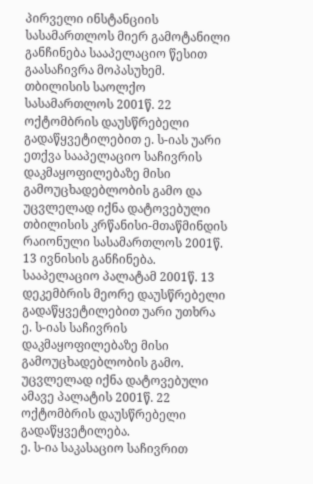პირველი ინსტანციის სასამართლოს მიერ გამოტანილი განჩინება სააპელაციო წესით გაასაჩივრა მოპასუხემ.
თბილისის საოლქო სასამართლოს 2001წ. 22 ოქტომბრის დაუსწრებელი გადაწყვეტილებით ე. ს-იას უარი ეთქვა სააპელაციო საჩივრის დაკმაყოფილებაზე მისი გამოუცხადებლობის გამო და უცვლელად იქნა დატოვებული თბილისის კრწანისი-მთაწმინდის რაიონული სასამართლოს 2001წ. 13 ივნისის განჩინება.
სააპელაციო პალატამ 2001წ. 13 დეკემბრის მეორე დაუსწრებელი გადაწყვეტილებით უარი უთხრა ე. ს-იას საჩივრის დაკმაყოფილებაზე მისი გამოუცხადებლობის გამო. უცვლელად იქნა დატოვებული ამავე პალატის 2001წ. 22 ოქტომბრის დაუსწრებელი გადაწყვეტილება.
ე. ს-ია საკასაციო საჩივრით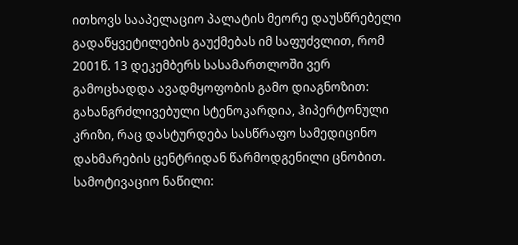ითხოვს სააპელაციო პალატის მეორე დაუსწრებელი გადაწყვეტილების გაუქმებას იმ საფუძვლით, რომ 2001წ. 13 დეკემბერს სასამართლოში ვერ გამოცხადდა ავადმყოფობის გამო დიაგნოზით: გახანგრძლივებული სტენოკარდია, ჰიპერტონული კრიზი, რაც დასტურდება სასწრაფო სამედიცინო დახმარების ცენტრიდან წარმოდგენილი ცნობით.
სამოტივაციო ნაწილი: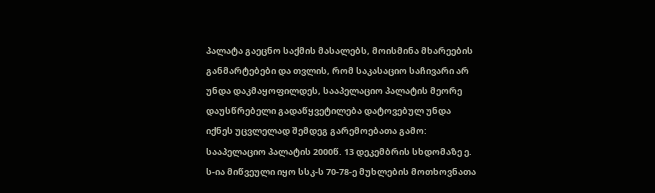პალატა გაეცნო საქმის მასალებს, მოისმინა მხარეების განმარტებები და თვლის, რომ საკასაციო საჩივარი არ უნდა დაკმაყოფილდეს, სააპელაციო პალატის მეორე დაუსწრებელი გადაწყვეტილება დატოვებულ უნდა იქნეს უცვლელად შემდეგ გარემოებათა გამო:
სააპელაციო პალატის 2000წ. 13 დეკემბრის სხდომაზე ე. ს-ია მიწვეული იყო სსკ-ს 70-78-ე მუხლების მოთხოვნათა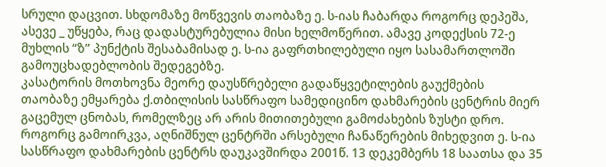სრული დაცვით. სხდომაზე მოწვევის თაობაზე ე. ს-იას ჩაბარდა როგორც დეპეშა, ასევე _ უწყება, რაც დადასტურებულია მისი ხელმოწერით. ამავე კოდექსის 72-ე მუხლის “ზ” პუნქტის შესაბამისად ე. ს-ია გაფრთხილებული იყო სასამართლოში გამოუცხადებლობის შედეგებზე.
კასატორის მოთხოვნა მეორე დაუსწრებელი გადაწყვეტილების გაუქმების თაობაზე ემყარება ქ.თბილისის სასწრაფო სამედიცინო დახმარების ცენტრის მიერ გაცემულ ცნობას, რომელზეც არ არის მითითებული გამოძახების ზუსტი დრო. როგორც გამოირკვა, აღნიშნულ ცენტრში არსებული ჩანაწერების მიხედვით ე. ს-ია სასწრაფო დახმარების ცენტრს დაუკავშირდა 2001წ. 13 დეკემბერს 18 საათსა და 35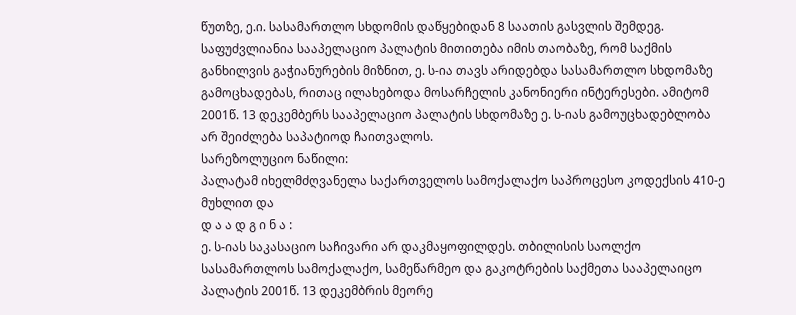წუთზე, ე.ი. სასამართლო სხდომის დაწყებიდან 8 საათის გასვლის შემდეგ.
საფუძვლიანია სააპელაციო პალატის მითითება იმის თაობაზე, რომ საქმის განხილვის გაჭიანურების მიზნით, ე. ს-ია თავს არიდებდა სასამართლო სხდომაზე გამოცხადებას, რითაც ილახებოდა მოსარჩელის კანონიერი ინტერესები. ამიტომ 2001წ. 13 დეკემბერს სააპელაციო პალატის სხდომაზე ე. ს-იას გამოუცხადებლობა არ შეიძლება საპატიოდ ჩაითვალოს.
სარეზოლუციო ნაწილი:
პალატამ იხელმძღვანელა საქართველოს სამოქალაქო საპროცესო კოდექსის 410-ე მუხლით და
დ ა ა დ გ ი ნ ა :
ე. ს-იას საკასაციო საჩივარი არ დაკმაყოფილდეს. თბილისის საოლქო სასამართლოს სამოქალაქო, სამეწარმეო და გაკოტრების საქმეთა სააპელაიცო პალატის 2001წ. 13 დეკემბრის მეორე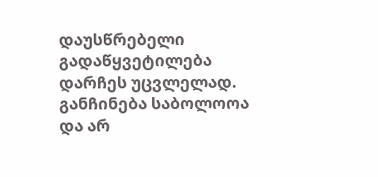დაუსწრებელი გადაწყვეტილება დარჩეს უცვლელად.
განჩინება საბოლოოა და არ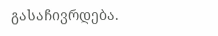გასაჩივრდება.